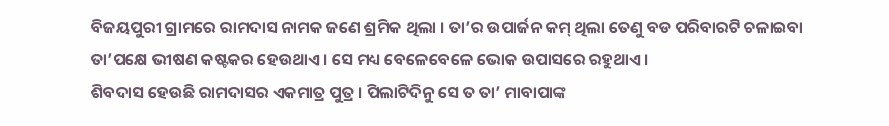ବିଜୟପୁରୀ ଗ୍ରାମରେ ରାମଦାସ ନାମକ ଜଣେ ଶ୍ରମିକ ଥିଲା । ତା’ର ଉପାର୍ଜନ କମ୍ ଥିଲା ତେଣୁ ବଡ ପରିବାରଟି ଚଳାଇବା ତା’ପକ୍ଷେ ଭୀଷଣ କଷ୍ଟକର ହେଉଥାଏ । ସେ ମଧ୍ୟ ବେଳେବେଳେ ଭୋକ ଉପାସରେ ରହୁଥାଏ ।
ଶିବଦାସ ହେଉଛି ରାମଦାସର ଏକମାତ୍ର ପୁତ୍ର । ପିଲାଟିଦିନୁ ସେ ତ ତା’ ମାବାପାଙ୍କ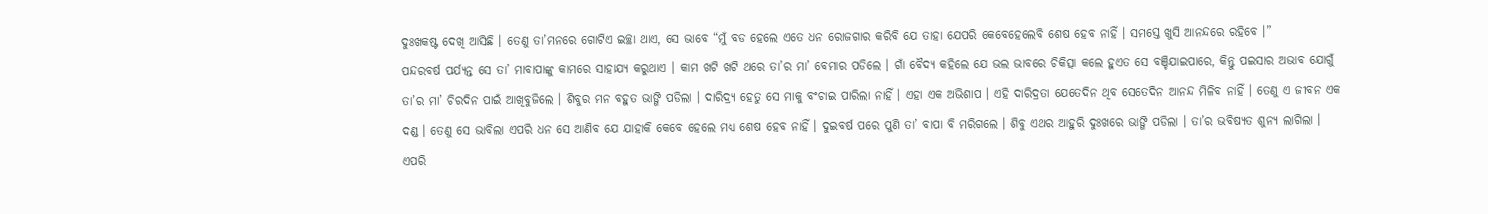ଦୁଃଖକଷ୍ଟ ଦେଖି ଆସିଛି । ତେଣୁ ତା’ମନରେ ଗୋଟିଏ ଇଚ୍ଛା ଥାଏ, ସେ ଭାବେ “ମୁଁ ବଡ ହେଲେ ଏତେ ଧନ ରୋଜଗାର କରିବି ଯେ ତାହା ଯେପରି କେବେହେଲେବି ଶେଷ ହେବ ନାହିଁ । ସମସ୍ତେ ଖୁସି ଆନନ୍ଦରେ ରହିବେ ।”
ପନ୍ଦରବର୍ଷ ପର୍ଯ୍ୟନ୍ତ ସେ ତା’ ମାବାପାଙ୍କୁ କାମରେ ସାହାଯ୍ୟ କରୁଥାଏ । କାମ ଖଟି ଖଟି ଥରେ ତା’ର ମା’ ବେମାର ପଡିଲେ । ଗାଁ ବୈଦ୍ୟ କହିଲେ ଯେ ଭଲ ଭାବରେ ଚିକିତ୍ସା କଲେ ହୁଏତ ସେ ବଞ୍ଚିଯାଇପାରେ, କିନ୍ତୁ ପଇସାର ଅଭାବ ଯୋଗୁଁ ତା’ର ମା’ ଚିରଦିନ ପାଇଁ ଆଖିବୁଜିଲେ । ଶିବୁର ମନ ବହୁତ ଭାଙ୍ଗି ପଡିଲା । ଦାରିଦ୍ର୍ୟ ହେତୁ ସେ ମାକୁ ବଂଚାଇ ପାରିଲା ନାହିଁ । ଏହା ଏକ ଅଭିଶାପ । ଏହି ଦାରିଦ୍ରତା ଯେତେଦିନ ଥିବ ସେତେଦିନ ଆନନ୍ଦ ମିଳିବ ନାହିଁ । ତେଣୁ ଏ ଜୀବନ ଏକ ଦଣ୍ଡ । ତେଣୁ ସେ ଭାବିଲା ଏପରି ଧନ ସେ ଆଣିବ ଯେ ଯାହାକି କେବେ ହେଲେ ମଧ୍ୟ ଶେଷ ହେବ ନାହିଁ । ଦୁଇବର୍ଷ ପରେ ପୁଣି ତା’ ବାପା ବି ମରିଗଲେ । ଶିବୁ ଏଥର ଆହୁରି ଦୁଃଖରେ ଭାଙ୍ଗି ପଡିଲା । ତା’ର ଭବିଷ୍ୟତ ଶୁନ୍ୟ ଲାଗିଲା । ଏପରି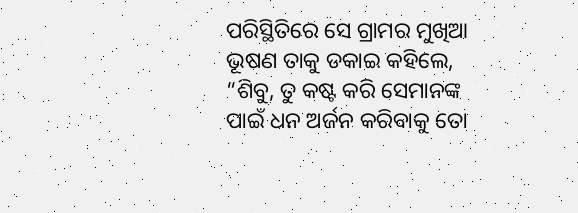ପରିସ୍ଥିତିରେ ସେ ଗ୍ରାମର ମୁଖିଆ ଭୂଷଣ ତାକୁ ଡକାଇ କହିଲେ, “ଶିବୁ, ତୁ କଷ୍ଟ କରି ସେମାନଙ୍କ ପାଇଁ ଧନ ଅର୍ଜନ କରିବାକୁ ତୋ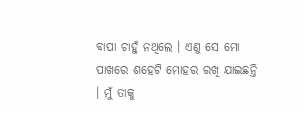ବାପା ଚାହୁଁ ନଥିଲେ । ଏଣୁ ସେ ମୋ ପାଖରେ ଶହେଟି ମୋହର ରଖି ଯାଇଛନ୍ତି । ମୁଁ ତାକୁ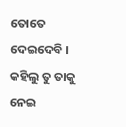ତୋତେ ଦେଇଦେବି । କହିଲୁ ତୁ ତାକୁ ନେଇ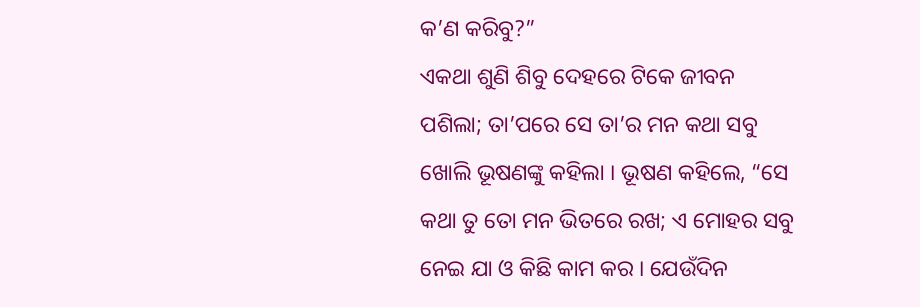କ’ଣ କରିବୁ?”
ଏକଥା ଶୁଣି ଶିବୁ ଦେହରେ ଟିକେ ଜୀବନ ପଶିଲା; ତା’ପରେ ସେ ତା’ର ମନ କଥା ସବୁ ଖୋଲି ଭୂଷଣଙ୍କୁ କହିଲା । ଭୂଷଣ କହିଲେ, “ସେ କଥା ତୁ ତୋ ମନ ଭିତରେ ରଖ; ଏ ମୋହର ସବୁ ନେଇ ଯା ଓ କିଛି କାମ କର । ଯେଉଁଦିନ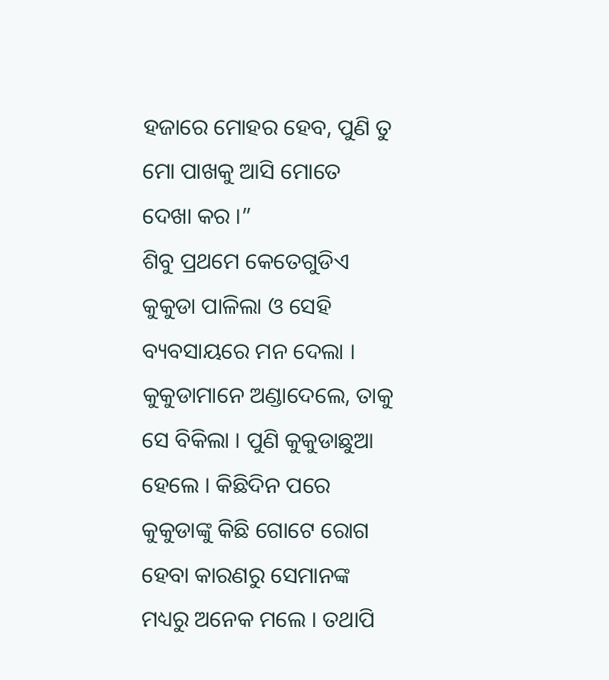ହଜାରେ ମୋହର ହେବ, ପୁଣି ତୁ ମୋ ପାଖକୁ ଆସି ମୋତେ ଦେଖା କର ।”
ଶିବୁ ପ୍ରଥମେ କେତେଗୁଡିଏ କୁକୁଡା ପାଳିଲା ଓ ସେହି ବ୍ୟବସାୟରେ ମନ ଦେଲା । କୁକୁଡାମାନେ ଅଣ୍ଡାଦେଲେ, ତାକୁ ସେ ବିକିଲା । ପୁଣି କୁକୁଡାଛୁଆ ହେଲେ । କିଛିଦିନ ପରେ କୁକୁଡାଙ୍କୁ କିଛି ଗୋଟେ ରୋଗ ହେବା କାରଣରୁ ସେମାନଙ୍କ ମଧ୍ୟରୁ ଅନେକ ମଲେ । ତଥାପି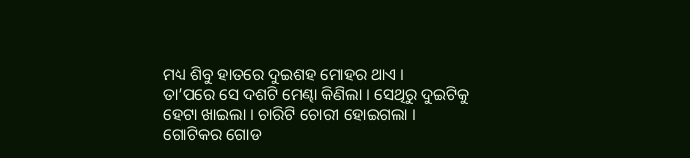ମଧ୍ୟ ଶିବୁ ହାତରେ ଦୁଇଶହ ମୋହର ଥାଏ ।
ତା’ପରେ ସେ ଦଶଟି ମେଣ୍ଢା କିଣିଲା । ସେଥିରୁ ଦୁଇଟିକୁ ହେଟା ଖାଇଲା । ଚାରିଟି ଚୋରୀ ହୋଇଗଲା । ଗୋଟିକର ଗୋଡ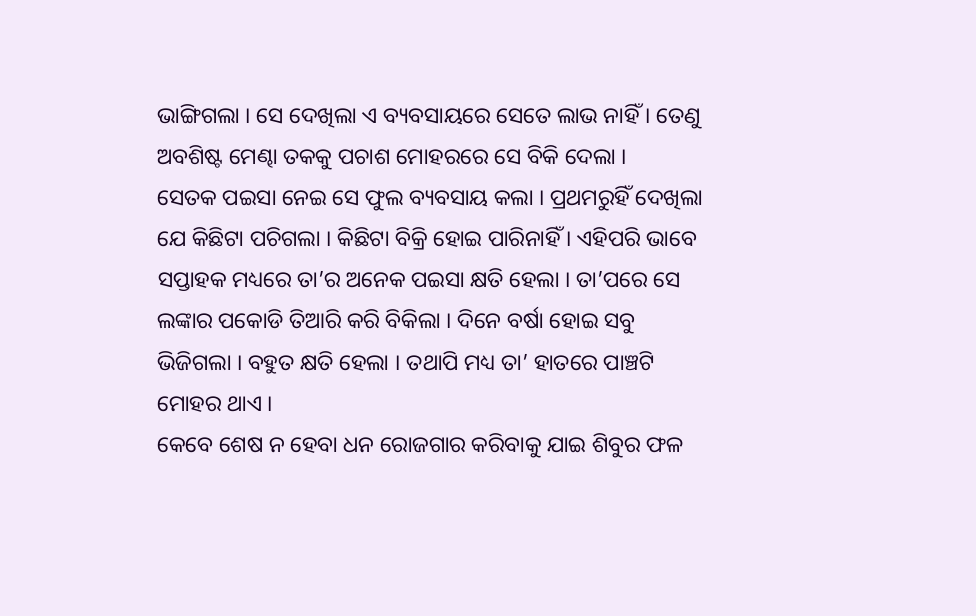ଭାଙ୍ଗିଗଲା । ସେ ଦେଖିଲା ଏ ବ୍ୟବସାୟରେ ସେତେ ଲାଭ ନାହିଁ । ତେଣୁ ଅବଶିଷ୍ଟ ମେଣ୍ଢା ତକକୁ ପଚାଶ ମୋହରରେ ସେ ବିକି ଦେଲା ।
ସେତକ ପଇସା ନେଇ ସେ ଫୁଲ ବ୍ୟବସାୟ କଲା । ପ୍ରଥମରୁହିଁ ଦେଖିଲା ଯେ କିଛିଟା ପଚିଗଲା । କିଛିଟା ବିକ୍ରି ହୋଇ ପାରିନାହିଁ । ଏହିପରି ଭାବେ ସପ୍ତାହକ ମଧ୍ୟରେ ତା’ର ଅନେକ ପଇସା କ୍ଷତି ହେଲା । ତା’ପରେ ସେ ଲଙ୍କାର ପକୋଡି ତିଆରି କରି ବିକିଲା । ଦିନେ ବର୍ଷା ହୋଇ ସବୁ ଭିଜିଗଲା । ବହୁତ କ୍ଷତି ହେଲା । ତଥାପି ମଧ୍ୟ ତା’ ହାତରେ ପାଞ୍ଚଟି ମୋହର ଥାଏ ।
କେବେ ଶେଷ ନ ହେବା ଧନ ରୋଜଗାର କରିବାକୁ ଯାଇ ଶିବୁର ଫଳ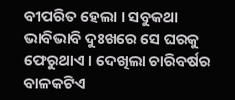ବୀପରିତ ହେଲା । ସବୁକଥା ଭାବିଭାବି ଦୁଃଖରେ ସେ ଘରକୁ ଫେରୁଥାଏ । ଦେଖିଲା ଚାରିବର୍ଷର ବାଳକଟିଏ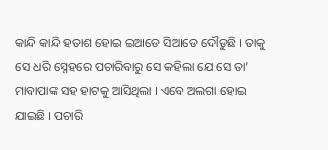କାନ୍ଦି କାନ୍ଦି ହତାଶ ହୋଇ ଇଆଡେ ସିଆଡେ ଦୌଡୁଛି । ତାକୁ ସେ ଧରି ସ୍ନେହରେ ପଚାରିବାରୁ ସେ କହିଲା ଯେ ସେ ତା’ ମାବାପାଙ୍କ ସହ ହାଟକୁ ଆସିଥିଲା । ଏବେ ଅଲଗା ହୋଇ ଯାଇଛି । ପଚାରି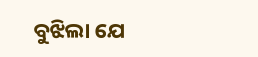ବୁଝିଲା ଯେ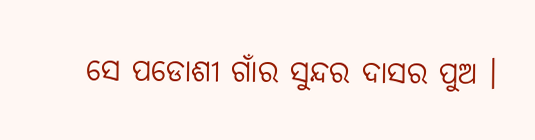ସେ ପଡୋଶୀ ଗାଁର ସୁନ୍ଦର ଦାସର ପୁଅ ।